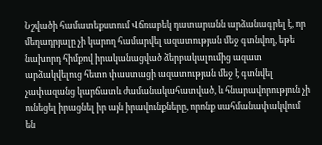Նշվածի համատեքստում Վճռաբեկ դատարանն արձանագրել է, որ մեղադրյալը չի կարող համարվել ազատության մեջ գտնվող, եթե նախորդ հիմքով իրականացված ձերբակալումից ազատ արձակվելուց հետո փաստացի ազատության մեջ է գտնվել չափազանց կարճատև ժամանակահատված, և հնարավորություն չի ունեցել իրացնել իր այն իրավունքները, որոնք սահմանափակվում են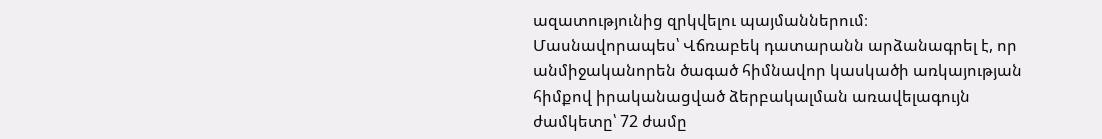ազատությունից զրկվելու պայմաններում։
Մասնավորապես՝ Վճռաբեկ դատարանն արձանագրել է, որ անմիջականորեն ծագած հիմնավոր կասկածի առկայության հիմքով իրականացված ձերբակալման առավելագույն ժամկետը՝ 72 ժամը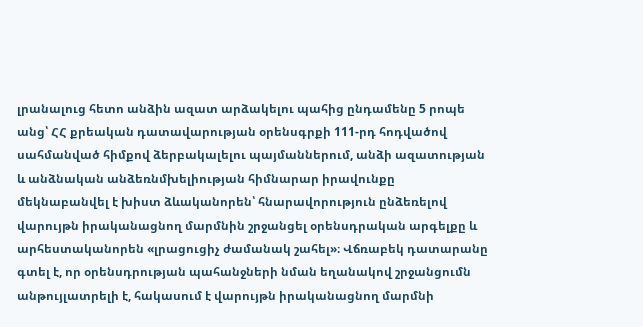լրանալուց հետո անձին ազատ արձակելու պահից ընդամենը 5 րոպե անց՝ ՀՀ քրեական դատավարության օրենսգրքի 111-րդ հոդվածով սահմանված հիմքով ձերբակալելու պայմաններում, անձի ազատության և անձնական անձեռնմխելիության հիմնարար իրավունքը մեկնաբանվել է խիստ ձևականորեն՝ հնարավորություն ընձեռելով վարույթն իրականացնող մարմնին շրջանցել օրենսդրական արգելքը և արհեստականորեն «լրացուցիչ ժամանակ շահել»։ Վճռաբեկ դատարանը գտել է, որ օրենսդրության պահանջների նման եղանակով շրջանցումն անթույլատրելի է, հակասում է վարույթն իրականացնող մարմնի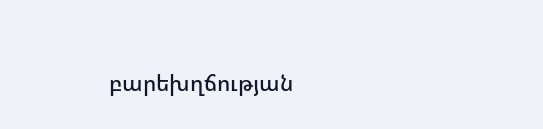բարեխղճության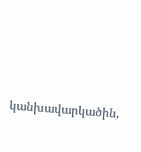կանխավարկածին,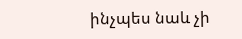ինչպես նաև չի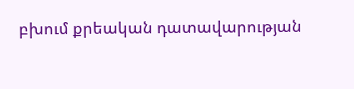բխում քրեական դատավարության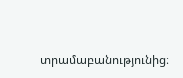տրամաբանությունից։